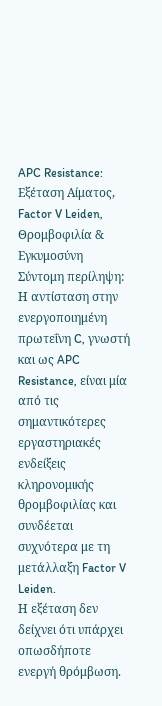APC Resistance: Εξέταση Αίματος, Factor V Leiden, Θρομβοφιλία & Εγκυμοσύνη
Σύντομη περίληψη:
Η αντίσταση στην ενεργοποιημένη πρωτεΐνη C, γνωστή και ως APC Resistance, είναι μία από τις σημαντικότερες εργαστηριακές ενδείξεις κληρονομικής θρομβοφιλίας και συνδέεται συχνότερα με τη μετάλλαξη Factor V Leiden.
Η εξέταση δεν δείχνει ότι υπάρχει οπωσδήποτε ενεργή θρόμβωση.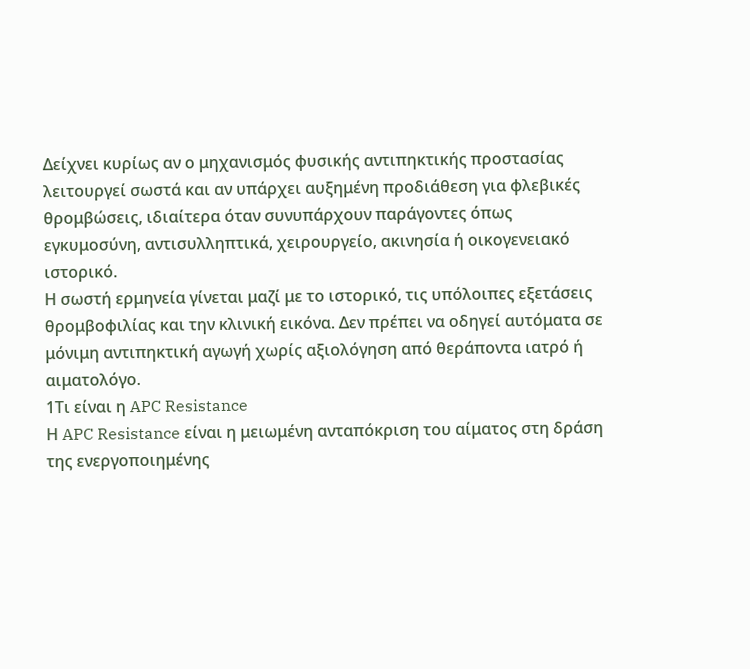Δείχνει κυρίως αν ο μηχανισμός φυσικής αντιπηκτικής προστασίας λειτουργεί σωστά και αν υπάρχει αυξημένη προδιάθεση για φλεβικές θρομβώσεις, ιδιαίτερα όταν συνυπάρχουν παράγοντες όπως εγκυμοσύνη, αντισυλληπτικά, χειρουργείο, ακινησία ή οικογενειακό ιστορικό.
Η σωστή ερμηνεία γίνεται μαζί με το ιστορικό, τις υπόλοιπες εξετάσεις θρομβοφιλίας και την κλινική εικόνα. Δεν πρέπει να οδηγεί αυτόματα σε μόνιμη αντιπηκτική αγωγή χωρίς αξιολόγηση από θεράποντα ιατρό ή αιματολόγο.
1Τι είναι η APC Resistance
Η APC Resistance είναι η μειωμένη ανταπόκριση του αίματος στη δράση της ενεργοποιημένης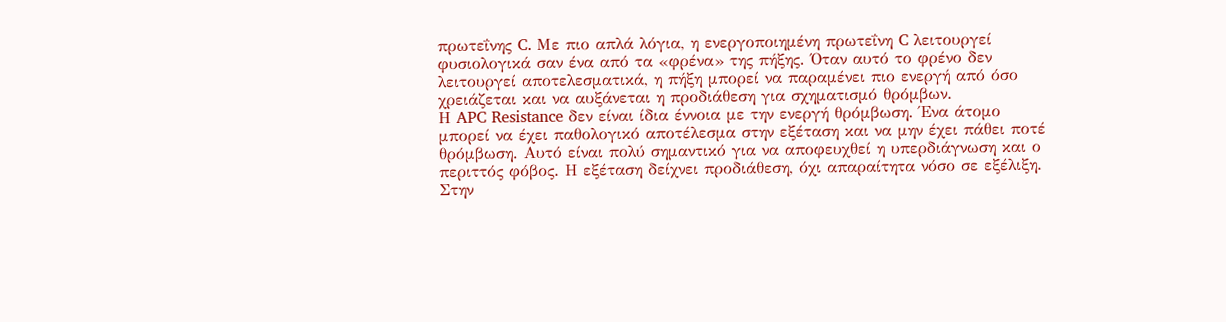πρωτεΐνης C. Με πιο απλά λόγια, η ενεργοποιημένη πρωτεΐνη C λειτουργεί φυσιολογικά σαν ένα από τα «φρένα» της πήξης. Όταν αυτό το φρένο δεν λειτουργεί αποτελεσματικά, η πήξη μπορεί να παραμένει πιο ενεργή από όσο χρειάζεται και να αυξάνεται η προδιάθεση για σχηματισμό θρόμβων.
Η APC Resistance δεν είναι ίδια έννοια με την ενεργή θρόμβωση. Ένα άτομο μπορεί να έχει παθολογικό αποτέλεσμα στην εξέταση και να μην έχει πάθει ποτέ θρόμβωση. Αυτό είναι πολύ σημαντικό για να αποφευχθεί η υπερδιάγνωση και ο περιττός φόβος. Η εξέταση δείχνει προδιάθεση, όχι απαραίτητα νόσο σε εξέλιξη.
Στην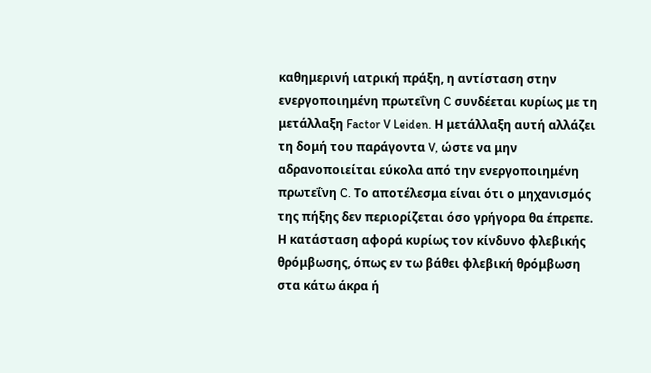καθημερινή ιατρική πράξη, η αντίσταση στην ενεργοποιημένη πρωτεΐνη C συνδέεται κυρίως με τη μετάλλαξη Factor V Leiden. Η μετάλλαξη αυτή αλλάζει τη δομή του παράγοντα V, ώστε να μην αδρανοποιείται εύκολα από την ενεργοποιημένη πρωτεΐνη C. Το αποτέλεσμα είναι ότι ο μηχανισμός της πήξης δεν περιορίζεται όσο γρήγορα θα έπρεπε.
Η κατάσταση αφορά κυρίως τον κίνδυνο φλεβικής θρόμβωσης, όπως εν τω βάθει φλεβική θρόμβωση στα κάτω άκρα ή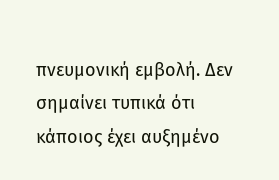πνευμονική εμβολή. Δεν σημαίνει τυπικά ότι κάποιος έχει αυξημένο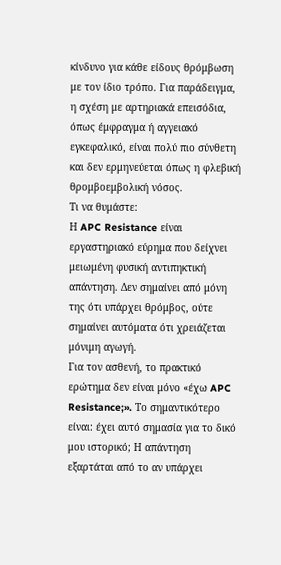κίνδυνο για κάθε είδους θρόμβωση με τον ίδιο τρόπο. Για παράδειγμα, η σχέση με αρτηριακά επεισόδια, όπως έμφραγμα ή αγγειακό εγκεφαλικό, είναι πολύ πιο σύνθετη και δεν ερμηνεύεται όπως η φλεβική θρομβοεμβολική νόσος.
Τι να θυμάστε:
Η APC Resistance είναι εργαστηριακό εύρημα που δείχνει μειωμένη φυσική αντιπηκτική απάντηση. Δεν σημαίνει από μόνη της ότι υπάρχει θρόμβος, ούτε σημαίνει αυτόματα ότι χρειάζεται μόνιμη αγωγή.
Για τον ασθενή, το πρακτικό ερώτημα δεν είναι μόνο «έχω APC Resistance;». Το σημαντικότερο είναι: έχει αυτό σημασία για το δικό μου ιστορικό; Η απάντηση εξαρτάται από το αν υπάρχει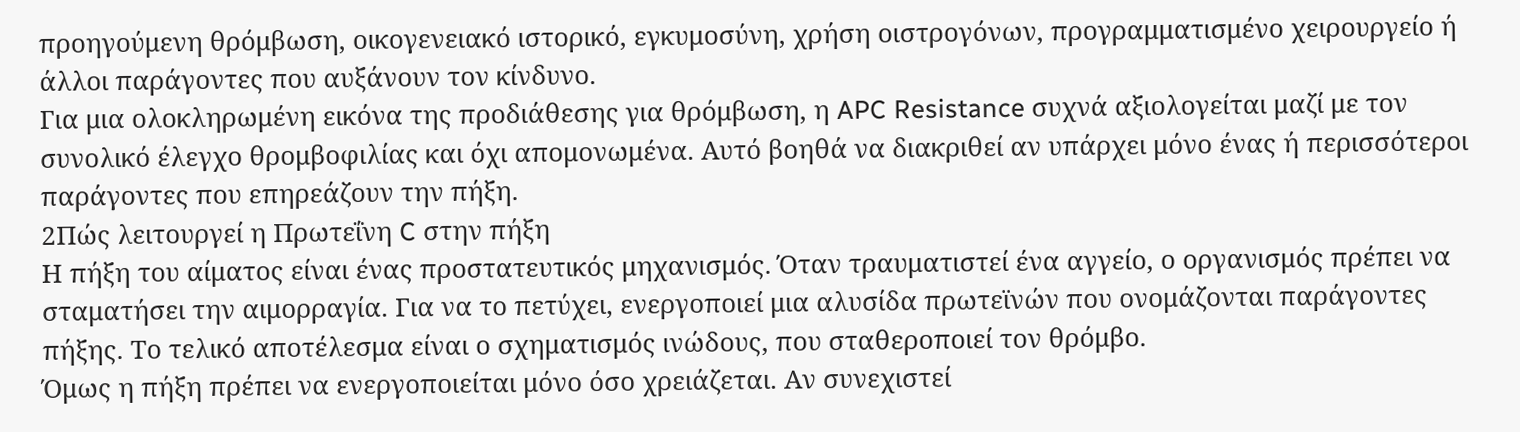προηγούμενη θρόμβωση, οικογενειακό ιστορικό, εγκυμοσύνη, χρήση οιστρογόνων, προγραμματισμένο χειρουργείο ή άλλοι παράγοντες που αυξάνουν τον κίνδυνο.
Για μια ολοκληρωμένη εικόνα της προδιάθεσης για θρόμβωση, η APC Resistance συχνά αξιολογείται μαζί με τον συνολικό έλεγχο θρομβοφιλίας και όχι απομονωμένα. Αυτό βοηθά να διακριθεί αν υπάρχει μόνο ένας ή περισσότεροι παράγοντες που επηρεάζουν την πήξη.
2Πώς λειτουργεί η Πρωτεΐνη C στην πήξη
Η πήξη του αίματος είναι ένας προστατευτικός μηχανισμός. Όταν τραυματιστεί ένα αγγείο, ο οργανισμός πρέπει να σταματήσει την αιμορραγία. Για να το πετύχει, ενεργοποιεί μια αλυσίδα πρωτεϊνών που ονομάζονται παράγοντες πήξης. Το τελικό αποτέλεσμα είναι ο σχηματισμός ινώδους, που σταθεροποιεί τον θρόμβο.
Όμως η πήξη πρέπει να ενεργοποιείται μόνο όσο χρειάζεται. Αν συνεχιστεί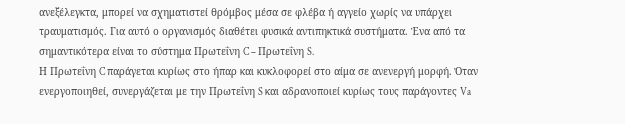ανεξέλεγκτα, μπορεί να σχηματιστεί θρόμβος μέσα σε φλέβα ή αγγείο χωρίς να υπάρχει τραυματισμός. Για αυτό ο οργανισμός διαθέτει φυσικά αντιπηκτικά συστήματα. Ένα από τα σημαντικότερα είναι το σύστημα Πρωτεΐνη C – Πρωτεΐνη S.
Η Πρωτεΐνη C παράγεται κυρίως στο ήπαρ και κυκλοφορεί στο αίμα σε ανενεργή μορφή. Όταν ενεργοποιηθεί, συνεργάζεται με την Πρωτεΐνη S και αδρανοποιεί κυρίως τους παράγοντες Va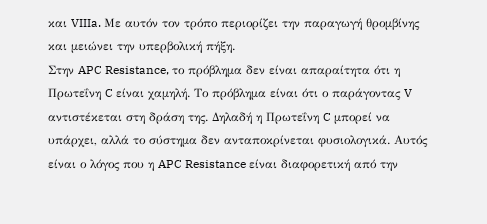και VIIIa. Με αυτόν τον τρόπο περιορίζει την παραγωγή θρομβίνης και μειώνει την υπερβολική πήξη.
Στην APC Resistance, το πρόβλημα δεν είναι απαραίτητα ότι η Πρωτεΐνη C είναι χαμηλή. Το πρόβλημα είναι ότι ο παράγοντας V αντιστέκεται στη δράση της. Δηλαδή η Πρωτεΐνη C μπορεί να υπάρχει, αλλά το σύστημα δεν ανταποκρίνεται φυσιολογικά. Αυτός είναι ο λόγος που η APC Resistance είναι διαφορετική από την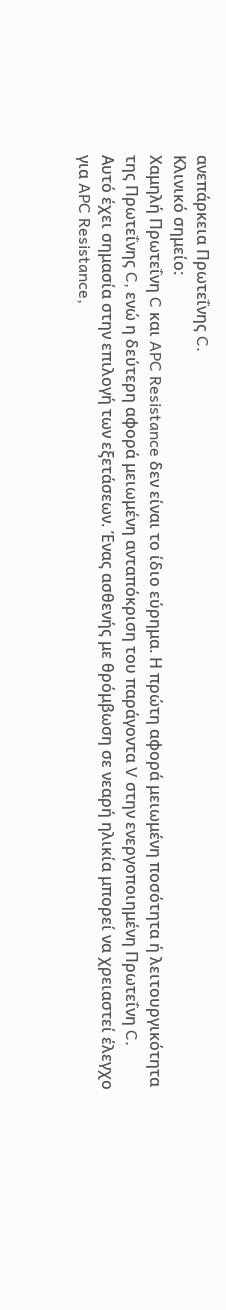ανεπάρκεια Πρωτεΐνης C.
Κλινικό σημείο:
Χαμηλή Πρωτεΐνη C και APC Resistance δεν είναι το ίδιο εύρημα. Η πρώτη αφορά μειωμένη ποσότητα ή λειτουργικότητα της Πρωτεΐνης C, ενώ η δεύτερη αφορά μειωμένη ανταπόκριση του παράγοντα V στην ενεργοποιημένη Πρωτεΐνη C.
Αυτό έχει σημασία στην επιλογή των εξετάσεων. Ένας ασθενής με θρόμβωση σε νεαρή ηλικία μπορεί να χρειαστεί έλεγχο για APC Resistance,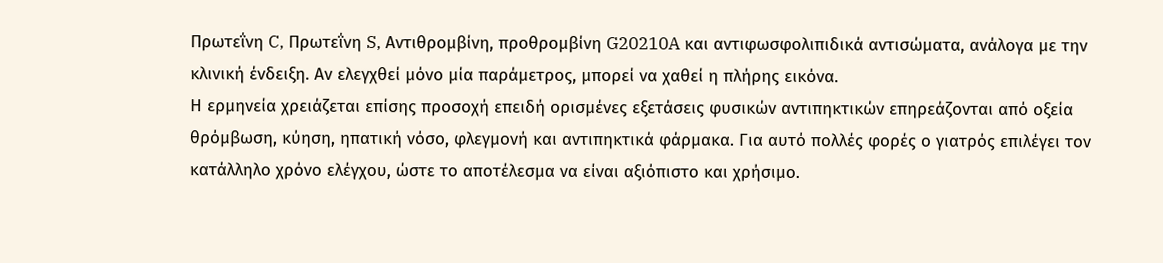Πρωτεΐνη C, Πρωτεΐνη S, Αντιθρομβίνη, προθρομβίνη G20210A και αντιφωσφολιπιδικά αντισώματα, ανάλογα με την κλινική ένδειξη. Αν ελεγχθεί μόνο μία παράμετρος, μπορεί να χαθεί η πλήρης εικόνα.
Η ερμηνεία χρειάζεται επίσης προσοχή επειδή ορισμένες εξετάσεις φυσικών αντιπηκτικών επηρεάζονται από οξεία θρόμβωση, κύηση, ηπατική νόσο, φλεγμονή και αντιπηκτικά φάρμακα. Για αυτό πολλές φορές ο γιατρός επιλέγει τον κατάλληλο χρόνο ελέγχου, ώστε το αποτέλεσμα να είναι αξιόπιστο και χρήσιμο.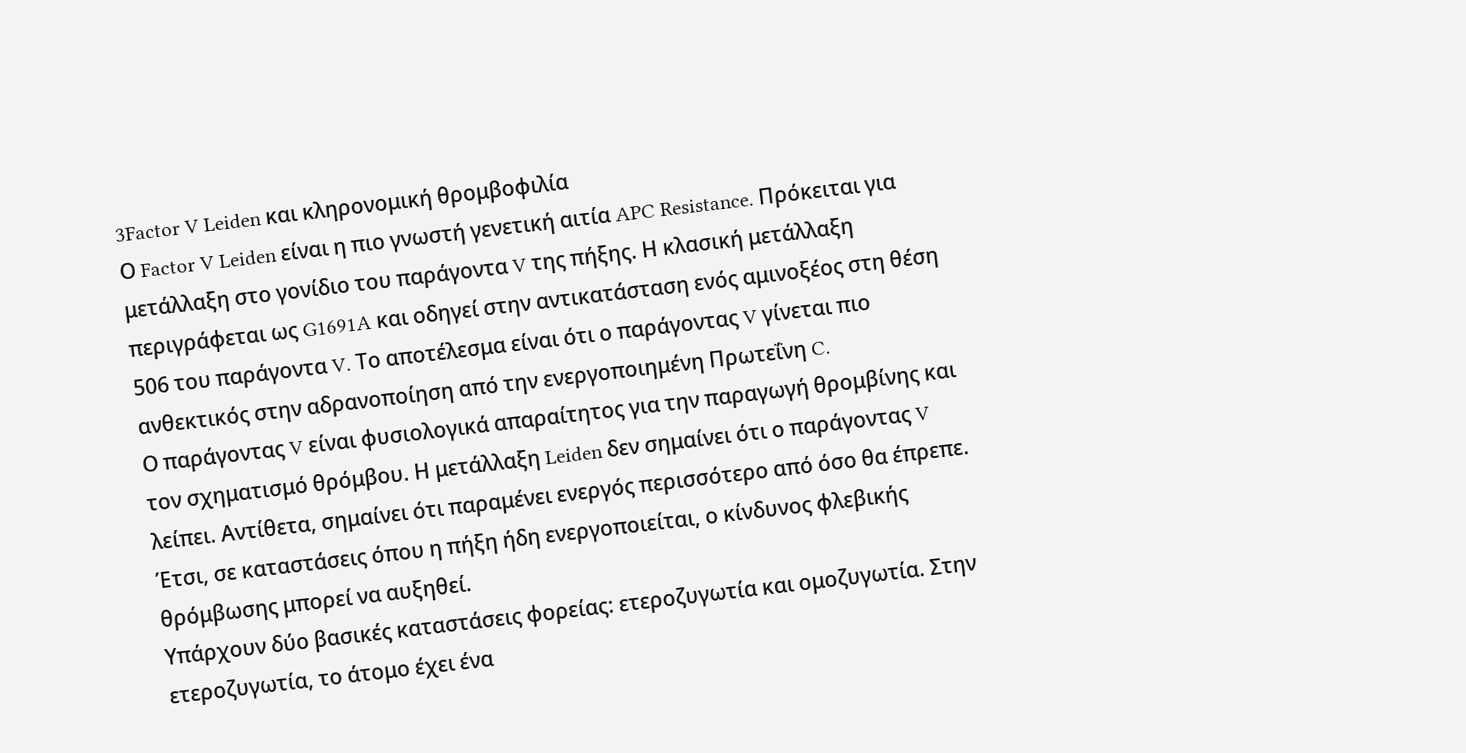3Factor V Leiden και κληρονομική θρομβοφιλία
Ο Factor V Leiden είναι η πιο γνωστή γενετική αιτία APC Resistance. Πρόκειται για μετάλλαξη στο γονίδιο του παράγοντα V της πήξης. Η κλασική μετάλλαξη περιγράφεται ως G1691A και οδηγεί στην αντικατάσταση ενός αμινοξέος στη θέση 506 του παράγοντα V. Το αποτέλεσμα είναι ότι ο παράγοντας V γίνεται πιο ανθεκτικός στην αδρανοποίηση από την ενεργοποιημένη Πρωτεΐνη C.
Ο παράγοντας V είναι φυσιολογικά απαραίτητος για την παραγωγή θρομβίνης και τον σχηματισμό θρόμβου. Η μετάλλαξη Leiden δεν σημαίνει ότι ο παράγοντας V λείπει. Αντίθετα, σημαίνει ότι παραμένει ενεργός περισσότερο από όσο θα έπρεπε. Έτσι, σε καταστάσεις όπου η πήξη ήδη ενεργοποιείται, ο κίνδυνος φλεβικής θρόμβωσης μπορεί να αυξηθεί.
Υπάρχουν δύο βασικές καταστάσεις φορείας: ετεροζυγωτία και ομοζυγωτία. Στην ετεροζυγωτία, το άτομο έχει ένα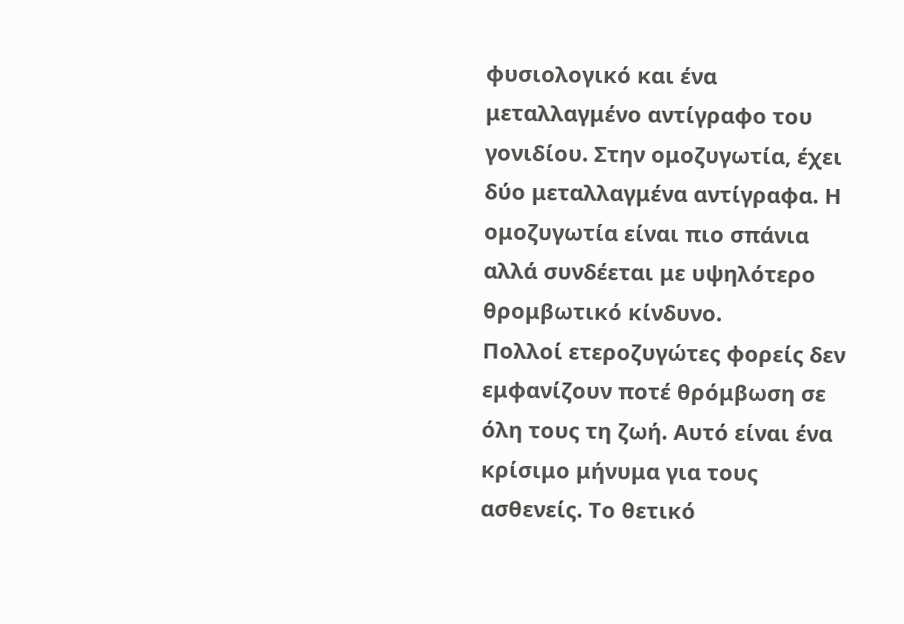φυσιολογικό και ένα μεταλλαγμένο αντίγραφο του γονιδίου. Στην ομοζυγωτία, έχει δύο μεταλλαγμένα αντίγραφα. Η ομοζυγωτία είναι πιο σπάνια αλλά συνδέεται με υψηλότερο θρομβωτικό κίνδυνο.
Πολλοί ετεροζυγώτες φορείς δεν εμφανίζουν ποτέ θρόμβωση σε όλη τους τη ζωή. Αυτό είναι ένα κρίσιμο μήνυμα για τους ασθενείς. Το θετικό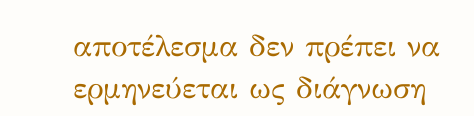αποτέλεσμα δεν πρέπει να ερμηνεύεται ως διάγνωση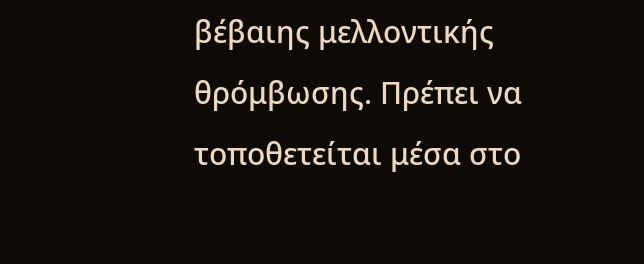βέβαιης μελλοντικής θρόμβωσης. Πρέπει να τοποθετείται μέσα στο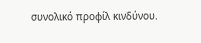συνολικό προφίλ κινδύνου.